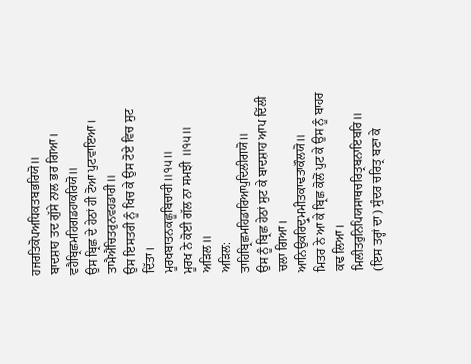ਹਜਰਤਿਕੋਪਅਧਿਕਤਬਭਰਿਯੋ॥
ਬਾਦਸ਼ਾਹ ਤਦ ਗੁੱਸੇ ਨਾਲ ਭਰ ਗਿਆ।
ਵਹੈਬ੍ਰਿਛਮਹਿਗਡਹਾਕਰਿਯੋ॥
ਉਸ ਬ੍ਰਿਛ ਦੇ ਹੇਠਾਂ ਹੀ ਟੋਆ ਪੁਟਵਾਇਆ।
ਤਾਮੈਐਂਚਿਤਰੁਨਵਹਡਾਰੀ॥
ਉਸ ਇਸਤਰੀ ਨੂੰ ਖਿਚ ਕੇ ਉਸ ਟੋਏ ਵਿਚ ਸੁਟ ਦਿੱਤਾ।
ਮੂਰਖਬਾਤਨਕਛੂਬਿਚਾਰੀ॥੧੫॥
ਮੂਰਖ ਨੇ ਕੋਈ ਗੱਲ ਨਾ ਸਮਝੀ ॥੧੫॥
ਅੜਿਲ॥
ਅੜਿਲ:
ਤਾਹਿਬ੍ਰਿਛਮਹਿਡਾਰਿਆਪੁਦਿਲੀਗਯੋ॥
ਉਸ ਨੂੰ ਬ੍ਰਿਛ ਹੇਠਾਂ ਸੁਟ ਕੇ ਬਾਦਸ਼ਾਹ ਆਪ ਦਿੱਲੀ ਚਲਾ ਗਿਆ।
ਆਨਿਉਕਰਿਦ੍ਰੁਮਮੀਤਕਾਢਤਾਕੌਲਯੋ॥
ਮਿਤਰ ਨੇ ਆ ਕੇ ਬ੍ਰਿਛ ਕੋਲੋਂ ਪੁਟ ਕੇ ਉਸ ਨੂੰ ਬਾਹਰ ਕਢ ਲਿਆ।
ਮਿਲੀਤਰੁਨਿਪਿਯਸਾਥਚਰਿਤ੍ਰਬਨਾਇਬਰਿ॥
(ਇਸ ਤਰ੍ਹਾਂ ਦਾ) ਸੁੰਦਰ ਚਰਿਤ੍ਰ ਬਣਾ ਕੇ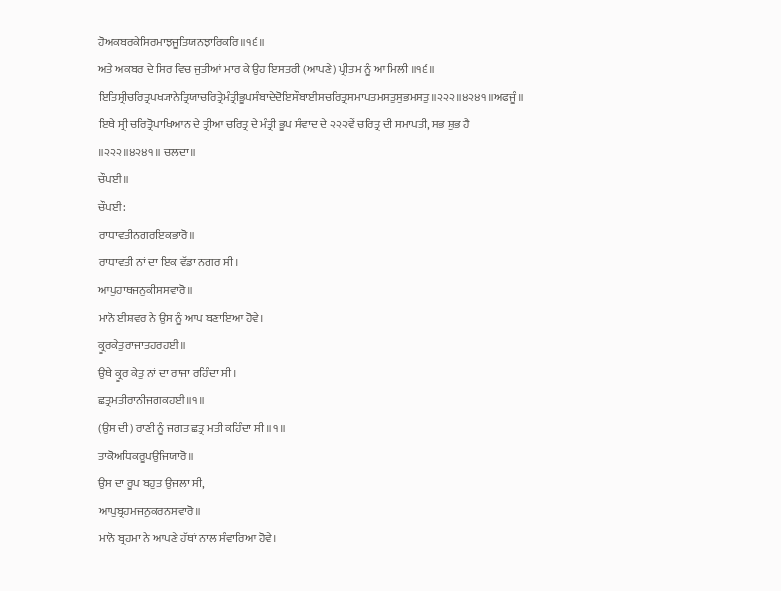ਹੋਅਕਬਰਕੇਸਿਰਮਾਝਜੂਤਿਯਨਝਾਰਿਕਰਿ॥੧੬॥
ਅਤੇ ਅਕਬਰ ਦੇ ਸਿਰ ਵਿਚ ਜੁਤੀਆਂ ਮਾਰ ਕੇ ਉਹ ਇਸਤਰੀ (ਆਪਣੇ) ਪ੍ਰੀਤਮ ਨੂੰ ਆ ਮਿਲੀ ॥੧੬॥
ਇਤਿਸ੍ਰੀਚਰਿਤ੍ਰਪਖ੍ਯਾਨੇਤ੍ਰਿਯਾਚਰਿਤ੍ਰੇਮੰਤ੍ਰੀਭੂਪਸੰਬਾਦੇਦੋਇਸੌਬਾਈਸਚਰਿਤ੍ਰਸਮਾਪਤਮਸਤੁਸੁਭਮਸਤੁ॥੨੨੨॥੪੨੪੧॥ਅਫਜੂੰ॥
ਇਥੇ ਸ੍ਰੀ ਚਰਿਤ੍ਰੋਪਾਖਿਆਨ ਦੇ ਤ੍ਰੀਆ ਚਰਿਤ੍ਰ ਦੇ ਮੰਤ੍ਰੀ ਭੂਪ ਸੰਵਾਦ ਦੇ ੨੨੨ਵੇਂ ਚਰਿਤ੍ਰ ਦੀ ਸਮਾਪਤੀ, ਸਭ ਸ਼ੁਭ ਹੈ ॥੨੨੨॥੪੨੪੧॥ ਚਲਦਾ॥
ਚੌਪਈ॥
ਚੌਪਈ:
ਰਾਧਾਵਤੀਨਗਰਇਕਭਾਰੋ॥
ਰਾਧਾਵਤੀ ਨਾਂ ਦਾ ਇਕ ਵੱਡਾ ਨਗਰ ਸੀ।
ਆਪੁਹਾਥਜਨੁਕੀਸਸਵਾਰੋ॥
ਮਾਨੋ ਈਸ਼ਵਰ ਨੇ ਉਸ ਨੂੰ ਆਪ ਬਣਾਇਆ ਹੋਵੇ।
ਕ੍ਰੂਰਕੇਤੁਰਾਜਾਤਹਰਹਈ॥
ਉਥੇ ਕ੍ਰੂਰ ਕੇਤੁ ਨਾਂ ਦਾ ਰਾਜਾ ਰਹਿੰਦਾ ਸੀ।
ਛਤ੍ਰਮਤੀਰਾਨੀਜਗਕਹਈ॥੧॥
(ਉਸ ਦੀ) ਰਾਣੀ ਨੂੰ ਜਗਤ ਛਤ੍ਰ ਮਤੀ ਕਹਿੰਦਾ ਸੀ ॥੧॥
ਤਾਕੋਅਧਿਕਰੂਪਉਜਿਯਾਰੋ॥
ਉਸ ਦਾ ਰੂਪ ਬਹੁਤ ਉਜਲਾ ਸੀ,
ਆਪੁਬ੍ਰਹਮਜਨੁਕਰਨਸਵਾਰੋ॥
ਮਾਨੋ ਬ੍ਰਹਮਾ ਨੇ ਆਪਣੇ ਹੱਥਾਂ ਨਾਲ ਸੰਵਾਰਿਆ ਹੋਵੇ।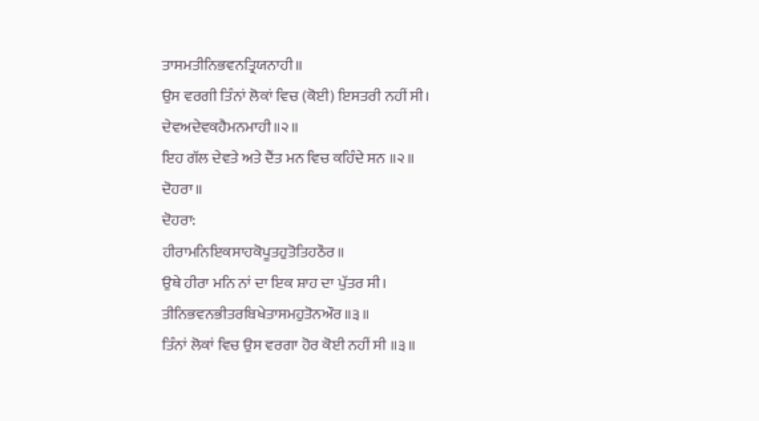ਤਾਸਮਤੀਨਿਭਵਨਤ੍ਰਿਯਨਾਹੀ॥
ਉਸ ਵਰਗੀ ਤਿੰਨਾਂ ਲੋਕਾਂ ਵਿਚ (ਕੋਈ) ਇਸਤਰੀ ਨਹੀਂ ਸੀ।
ਦੇਵਅਦੇਵਕਹੈਮਨਮਾਹੀ॥੨॥
ਇਹ ਗੱਲ ਦੇਵਤੇ ਅਤੇ ਦੈਂਤ ਮਨ ਵਿਚ ਕਹਿੰਦੇ ਸਨ ॥੨॥
ਦੋਹਰਾ॥
ਦੋਹਰਾ:
ਹੀਰਾਮਨਿਇਕਸਾਹਕੋਪੂਤਹੁਤੋਤਿਹਠੌਰ॥
ਉਥੇ ਹੀਰਾ ਮਨਿ ਨਾਂ ਦਾ ਇਕ ਸ਼ਾਹ ਦਾ ਪੁੱਤਰ ਸੀ।
ਤੀਨਿਭਵਨਭੀਤਰਬਿਖੇਤਾਸਮਹੁਤੋਨਔਰ॥੩॥
ਤਿੰਨਾਂ ਲੋਕਾਂ ਵਿਚ ਉਸ ਵਰਗਾ ਹੋਰ ਕੋਈ ਨਹੀਂ ਸੀ ॥੩॥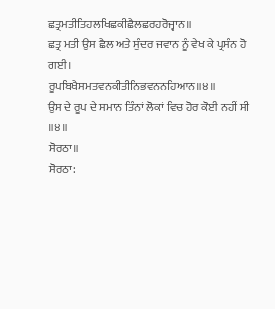ਛਤ੍ਰਮਤੀਤਿਹਲਖਿਛਕੀਛੈਲਛਰਹਰੋਜ੍ਵਾਨ॥
ਛਤ੍ਰ ਮਤੀ ਉਸ ਛੈਲ ਅਤੇ ਸੁੰਦਰ ਜਵਾਨ ਨੂੰ ਵੇਖ ਕੇ ਪ੍ਰਸੰਨ ਹੋ ਗਈ।
ਰੂਪਬਿਖੈਸਮਤਵਨਕੀਤੀਨਿਭਵਨਨਹਿਆਨ॥੪॥
ਉਸ ਦੇ ਰੂਪ ਦੇ ਸਮਾਨ ਤਿੰਨਾਂ ਲੋਕਾਂ ਵਿਚ ਹੋਰ ਕੋਈ ਨਹੀਂ ਸੀ ॥੪॥
ਸੋਰਠਾ॥
ਸੋਰਠਾ: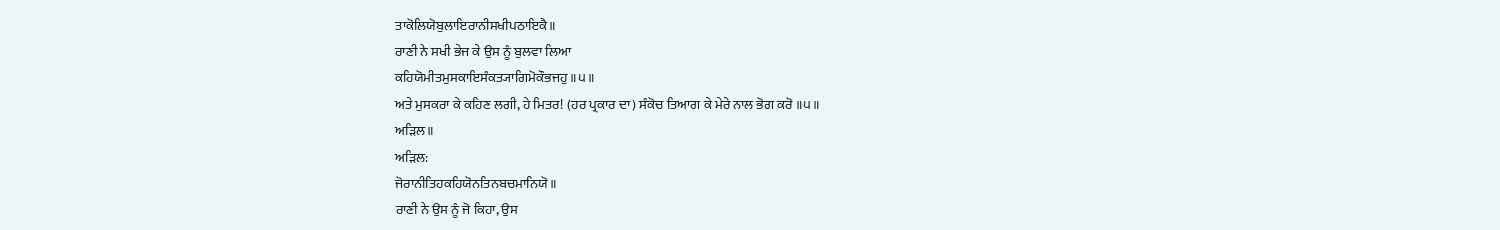ਤਾਕੋਲਿਯੋਬੁਲਾਇਰਾਨੀਸਖੀਪਠਾਇਕੈ॥
ਰਾਣੀ ਨੇ ਸਖੀ ਭੇਜ ਕੇ ਉਸ ਨੂੰ ਬੁਲਵਾ ਲਿਆ
ਕਹਿਯੋਮੀਤਮੁਸਕਾਇਸੰਕਤ੍ਯਾਗਿਮੋਕੌਭਜਹੁ॥੫॥
ਅਤੇ ਮੁਸਕਰਾ ਕੇ ਕਹਿਣ ਲਗੀ, ਹੇ ਮਿਤਰ! (ਹਰ ਪ੍ਰਕਾਰ ਦਾ) ਸੰਕੋਚ ਤਿਆਗ ਕੇ ਮੇਰੇ ਨਾਲ ਭੋਗ ਕਰੋ ॥੫॥
ਅੜਿਲ॥
ਅੜਿਲ:
ਜੋਰਾਨੀਤਿਹਕਹਿਯੋਨਤਿਨਬਚਮਾਨਿਯੋ॥
ਰਾਣੀ ਨੇ ਉਸ ਨੂੰ ਜੋ ਕਿਹਾ, ਉਸ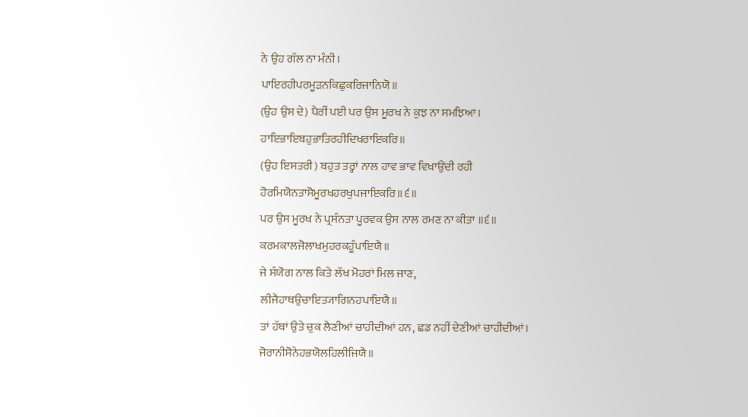ਨੇ ਉਹ ਗੱਲ ਨਾ ਮੰਨੀ।
ਪਾਇਰਹੀਪਰਮੂੜਨਕਿਛੁਕਰਿਜਾਨਿਯੋ॥
(ਉਹ ਉਸ ਦੇ) ਪੈਰੀਂ ਪਈ ਪਰ ਉਸ ਮੂਰਖ ਨੇ ਕੁਝ ਨਾ ਸਮਝਿਆ।
ਹਾਇਭਾਇਬਹੁਭਾਤਿਰਹੀਦਿਖਰਾਇਕਰਿ॥
(ਉਹ ਇਸਤਰੀ) ਬਹੁਤ ਤਰ੍ਹਾਂ ਨਾਲ ਹਾਵ ਭਾਵ ਵਿਖਾਉਂਦੀ ਰਹੀ
ਹੋਰਮਿਯੋਨਤਾਸੋਮੂਰਖਹਰਖੁਪਜਾਇਕਰਿ॥੬॥
ਪਰ ਉਸ ਮੂਰਖ ਨੇ ਪ੍ਰਸੰਨਤਾ ਪੂਰਵਕ ਉਸ ਨਾਲ ਰਮਣ ਨਾ ਕੀਤਾ ॥੬॥
ਕਰਮਕਾਲਜੋਲਾਖਮੁਹਰਕਹੂੰਪਾਇਯੈ॥
ਜੇ ਸੰਯੋਗ ਨਾਲ ਕਿਤੇ ਲੱਖ ਮੋਹਰਾਂ ਮਿਲ ਜਾਣ,
ਲੀਜੈਹਾਥਉਚਾਇਤ੍ਯਾਗਿਨਹਪਾਇਯੈ॥
ਤਾਂ ਹੱਥਾਂ ਉਤੇ ਚੁਕ ਲੈਣੀਆਂ ਚਾਹੀਦੀਆਂ ਹਨ, ਛਡ ਨਹੀਂ ਦੇਣੀਆਂ ਚਾਹੀਦੀਆਂ।
ਜੋਰਾਨੀਸੋਨੇਹਭਯੋਲਹਿਲੀਜਿਯੈ॥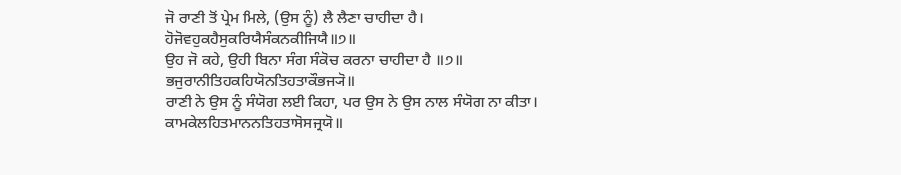ਜੋ ਰਾਣੀ ਤੋਂ ਪ੍ਰੇਮ ਮਿਲੇ, (ਉਸ ਨੂੰ) ਲੈ ਲੈਣਾ ਚਾਹੀਦਾ ਹੈ।
ਹੋਜੋਵਹੁਕਹੈਸੁਕਰਿਯੈਸੰਕਨਕੀਜਿਯੈ॥੭॥
ਉਹ ਜੋ ਕਹੇ, ਉਹੀ ਬਿਨਾ ਸੰਗ ਸੰਕੋਚ ਕਰਨਾ ਚਾਹੀਦਾ ਹੈ ॥੭॥
ਭਜੁਰਾਨੀਤਿਹਕਹਿਯੋਨਤਿਹਤਾਕੌਭਜ੍ਯੋ॥
ਰਾਣੀ ਨੇ ਉਸ ਨੂੰ ਸੰਯੋਗ ਲਈ ਕਿਹਾ, ਪਰ ਉਸ ਨੇ ਉਸ ਨਾਲ ਸੰਯੋਗ ਨਾ ਕੀਤਾ।
ਕਾਮਕੇਲਹਿਤਮਾਨਨਤਿਹਤਾਸੋਸਜ੍ਰਯੋ॥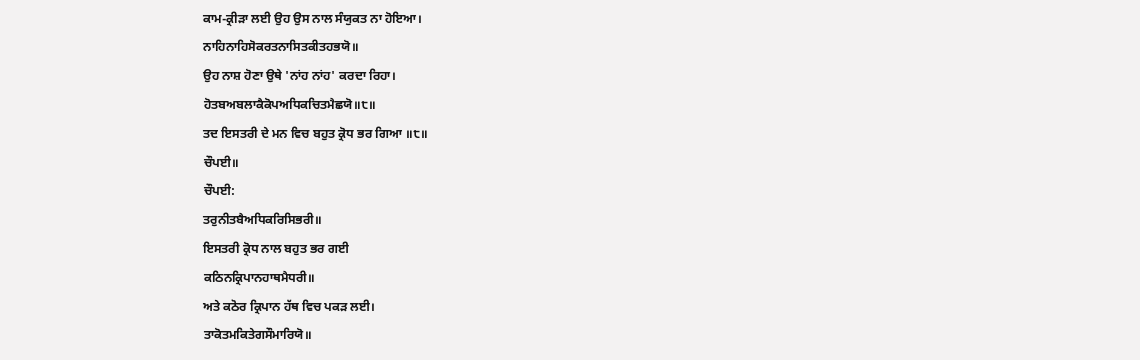ਕਾਮ-ਕ੍ਰੀੜਾ ਲਈ ਉਹ ਉਸ ਨਾਲ ਸੰਯੁਕਤ ਨਾ ਹੋਇਆ।
ਨਾਹਿਨਾਹਿਸੋਕਰਤਨਾਸਿਤਕੀਤਹਭਯੋ॥
ਉਹ ਨਾਸ਼ ਹੋਣਾ ਉਥੇ 'ਨਾਂਹ ਨਾਂਹ' ਕਰਦਾ ਰਿਹਾ।
ਹੋਤਬਅਬਲਾਕੈਕੋਪਅਧਿਕਚਿਤਮੈਛਯੋ॥੮॥
ਤਦ ਇਸਤਰੀ ਦੇ ਮਨ ਵਿਚ ਬਹੁਤ ਕ੍ਰੋਧ ਭਰ ਗਿਆ ॥੮॥
ਚੌਪਈ॥
ਚੌਪਈ:
ਤਰੁਨੀਤਬੈਅਧਿਕਰਿਸਿਭਰੀ॥
ਇਸਤਰੀ ਕ੍ਰੋਧ ਨਾਲ ਬਹੁਤ ਭਰ ਗਈ
ਕਠਿਨਕ੍ਰਿਪਾਨਹਾਥਮੈਧਰੀ॥
ਅਤੇ ਕਠੋਰ ਕ੍ਰਿਪਾਨ ਹੱਥ ਵਿਚ ਪਕੜ ਲਈ।
ਤਾਕੋਤਮਕਿਤੇਗਸੌਮਾਰਿਯੋ॥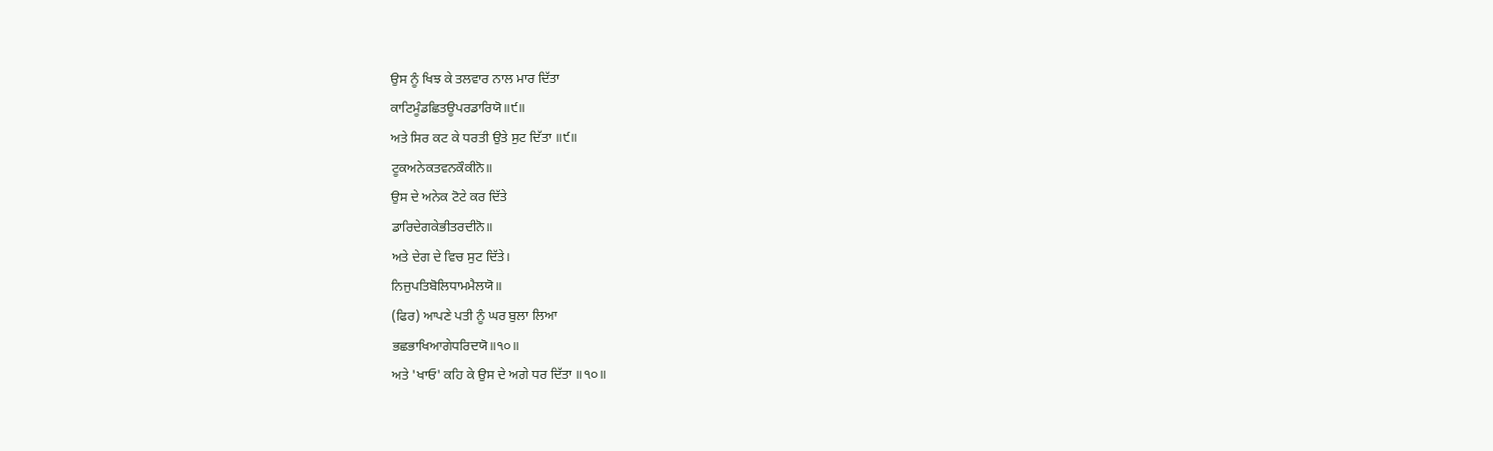ਉਸ ਨੂੰ ਖਿਝ ਕੇ ਤਲਵਾਰ ਨਾਲ ਮਾਰ ਦਿੱਤਾ
ਕਾਟਿਮੂੰਡਛਿਤਊਪਰਡਾਰਿਯੋ॥੯॥
ਅਤੇ ਸਿਰ ਕਟ ਕੇ ਧਰਤੀ ਉਤੇ ਸੁਟ ਦਿੱਤਾ ॥੯॥
ਟੂਕਅਨੇਕਤਵਨਕੌਕੀਨੋ॥
ਉਸ ਦੇ ਅਨੇਕ ਟੋਟੇ ਕਰ ਦਿੱਤੇ
ਡਾਰਿਦੇਗਕੇਭੀਤਰਦੀਨੋ॥
ਅਤੇ ਦੇਗ ਦੇ ਵਿਚ ਸੁਟ ਦਿੱਤੇ।
ਨਿਜੁਪਤਿਬੋਲਿਧਾਮਮੈਲਯੋ॥
(ਫਿਰ) ਆਪਣੇ ਪਤੀ ਨੂੰ ਘਰ ਬੁਲਾ ਲਿਆ
ਭਛਭਾਖਿਆਗੇਧਰਿਦਯੋ॥੧੦॥
ਅਤੇ 'ਖਾਓ' ਕਹਿ ਕੇ ਉਸ ਦੇ ਅਗੇ ਧਰ ਦਿੱਤਾ ॥੧੦॥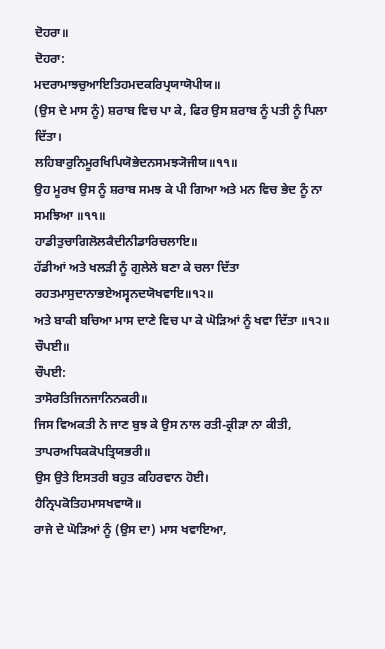ਦੋਹਰਾ॥
ਦੋਹਰਾ:
ਮਦਰਾਮਾਝਚੁਆਇਤਿਹਮਦਕਰਿਪ੍ਰਯਾਯੋਪੀਯ॥
(ਉਸ ਦੇ ਮਾਸ ਨੂੰ) ਸ਼ਰਾਬ ਵਿਚ ਪਾ ਕੇ, ਫਿਰ ਉਸ ਸ਼ਰਾਬ ਨੂੰ ਪਤੀ ਨੂੰ ਪਿਲਾ ਦਿੱਤਾ।
ਲਹਿਬਾਰੁਨਿਮੂਰਖਿਪਿਯੋਭੇਦਨਸਮਝ੍ਯੋਜੀਯ॥੧੧॥
ਉਹ ਮੂਰਖ ਉਸ ਨੂੰ ਸ਼ਰਾਬ ਸਮਝ ਕੇ ਪੀ ਗਿਆ ਅਤੇ ਮਨ ਵਿਚ ਭੇਦ ਨੂੰ ਨਾ ਸਮਝਿਆ ॥੧੧॥
ਹਾਡੀਤੁਚਾਗਿਲੋਲਕੈਦੀਨੀਡਾਰਿਚਲਾਇ॥
ਹੱਡੀਆਂ ਅਤੇ ਖਲੜੀ ਨੂੰ ਗੁਲੇਲੇ ਬਣਾ ਕੇ ਚਲਾ ਦਿੱਤਾ
ਰਹਤਮਾਸੁਦਾਨਾਭਏਅਸ੍ਵਨਦਯੋਖਵਾਇ॥੧੨॥
ਅਤੇ ਬਾਕੀ ਬਚਿਆ ਮਾਸ ਦਾਣੇ ਵਿਚ ਪਾ ਕੇ ਘੋੜਿਆਂ ਨੂੰ ਖਵਾ ਦਿੱਤਾ ॥੧੨॥
ਚੌਪਈ॥
ਚੌਪਈ:
ਤਾਸੋਰਤਿਜਿਨਜਾਨਿਨਕਰੀ॥
ਜਿਸ ਵਿਅਕਤੀ ਨੇ ਜਾਣ ਬੁਝ ਕੇ ਉਸ ਨਾਲ ਰਤੀ-ਕ੍ਰੀੜਾ ਨਾ ਕੀਤੀ,
ਤਾਪਰਅਧਿਕਕੋਪਤ੍ਰਿਯਭਰੀ॥
ਉਸ ਉਤੇ ਇਸਤਰੀ ਬਹੁਤ ਕਹਿਰਵਾਨ ਹੋਈ।
ਹੈਨ੍ਰਿਪਕੋਤਿਹਮਾਸਖਵਾਯੋ॥
ਰਾਜੇ ਦੇ ਘੋੜਿਆਂ ਨੂੰ (ਉਸ ਦਾ) ਮਾਸ ਖਵਾਇਆ,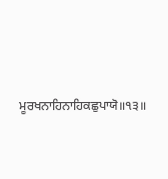ਮੂਰਖਨਾਹਿਨਾਹਿਕਛੁਪਾਯੋ॥੧੩॥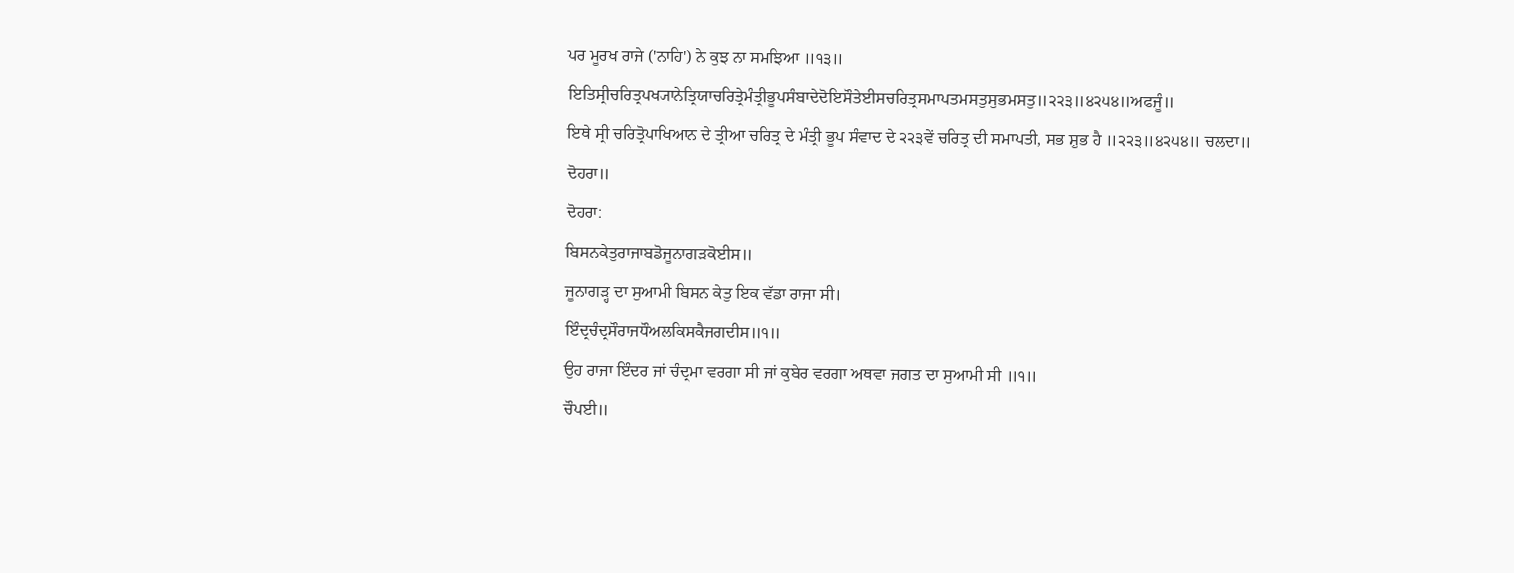ਪਰ ਮੂਰਖ ਰਾਜੇ ('ਨਾਹਿ') ਨੇ ਕੁਝ ਨਾ ਸਮਝਿਆ ॥੧੩॥
ਇਤਿਸ੍ਰੀਚਰਿਤ੍ਰਪਖ੍ਯਾਨੇਤ੍ਰਿਯਾਚਰਿਤ੍ਰੇਮੰਤ੍ਰੀਭੂਪਸੰਬਾਦੇਦੋਇਸੌਤੇਈਸਚਰਿਤ੍ਰਸਮਾਪਤਮਸਤੁਸੁਭਮਸਤੁ॥੨੨੩॥੪੨੫੪॥ਅਫਜੂੰ॥
ਇਥੇ ਸ੍ਰੀ ਚਰਿਤ੍ਰੋਪਾਖਿਆਨ ਦੇ ਤ੍ਰੀਆ ਚਰਿਤ੍ਰ ਦੇ ਮੰਤ੍ਰੀ ਭੂਪ ਸੰਵਾਦ ਦੇ ੨੨੩ਵੇਂ ਚਰਿਤ੍ਰ ਦੀ ਸਮਾਪਤੀ, ਸਭ ਸ਼ੁਭ ਹੈ ॥੨੨੩॥੪੨੫੪॥ ਚਲਦਾ॥
ਦੋਹਰਾ॥
ਦੋਹਰਾ:
ਬਿਸਨਕੇਤੁਰਾਜਾਬਡੋਜੂਨਾਗੜਕੋਈਸ॥
ਜੂਨਾਗੜ੍ਹ ਦਾ ਸੁਆਮੀ ਬਿਸਨ ਕੇਤੁ ਇਕ ਵੱਡਾ ਰਾਜਾ ਸੀ।
ਇੰਦ੍ਰਚੰਦ੍ਰਸੌਰਾਜਧੌਅਲਕਿਸਕੈਜਗਦੀਸ॥੧॥
ਉਹ ਰਾਜਾ ਇੰਦਰ ਜਾਂ ਚੰਦ੍ਰਮਾ ਵਰਗਾ ਸੀ ਜਾਂ ਕੁਬੇਰ ਵਰਗਾ ਅਥਵਾ ਜਗਤ ਦਾ ਸੁਆਮੀ ਸੀ ॥੧॥
ਚੌਪਈ॥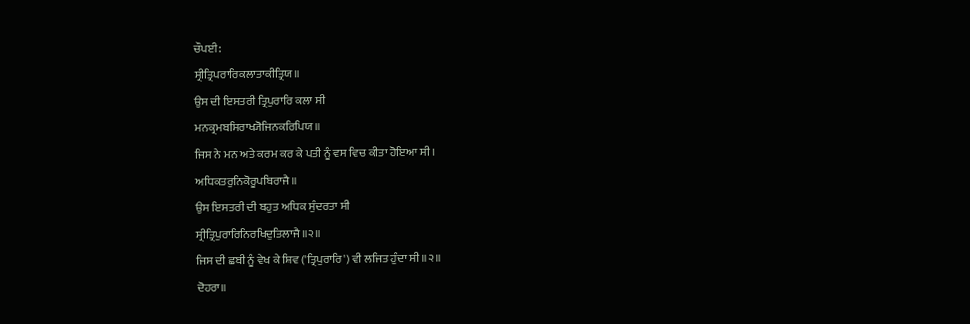ਚੌਪਈ:
ਸ੍ਰੀਤ੍ਰਿਪਰਾਰਿਕਲਾਤਾਕੀਤ੍ਰਿਯ॥
ਉਸ ਦੀ ਇਸਤਰੀ ਤ੍ਰਿਪੁਰਾਰਿ ਕਲਾ ਸੀ
ਮਨਕ੍ਰਮਬਸਿਰਾਖ੍ਯੋਜਿਨਕਰਿਪਿਯ॥
ਜਿਸ ਨੇ ਮਨ ਅਤੇ ਕਰਮ ਕਰ ਕੇ ਪਤੀ ਨੂੰ ਵਸ ਵਿਚ ਕੀਤਾ ਹੋਇਆ ਸੀ।
ਅਧਿਕਤਰੁਨਿਕੋਰੂਪਬਿਰਾਜੈ॥
ਉਸ ਇਸਤਰੀ ਦੀ ਬਹੁਤ ਅਧਿਕ ਸੁੰਦਰਤਾ ਸੀ
ਸ੍ਰੀਤ੍ਰਿਪੁਰਾਰਿਨਿਰਖਿਦੁਤਿਲਾਜੈ॥੨॥
ਜਿਸ ਦੀ ਛਬੀ ਨੂੰ ਵੇਖ ਕੇ ਸ਼ਿਵ ('ਤ੍ਰਿਪੁਰਾਰਿ') ਵੀ ਲਜਿਤ ਹੁੰਦਾ ਸੀ ॥੨॥
ਦੋਹਰਾ॥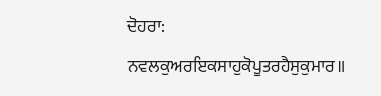ਦੋਹਰਾ:
ਨਵਲਕੁਅਰਇਕਸਾਹੁਕੋਪੂਤਰਹੈਸੁਕੁਮਾਰ॥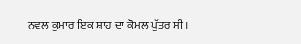ਨਵਲ ਕੁਮਾਰ ਇਕ ਸ਼ਾਹ ਦਾ ਕੋਮਲ ਪੁੱਤਰ ਸੀ।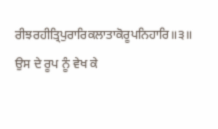ਰੀਝਰਹੀਤ੍ਰਿਪੁਰਾਰਿਕਲਾਤਾਕੋਰੂਪਨਿਹਾਰਿ॥੩॥
ਉਸ ਦੇ ਰੂਪ ਨੂੰ ਵੇਖ ਕੇ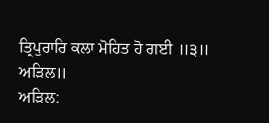ਤ੍ਰਿਪੁਰਾਰਿ ਕਲਾ ਮੋਹਿਤ ਹੋ ਗਈ ॥੩॥
ਅੜਿਲ॥
ਅੜਿਲ: